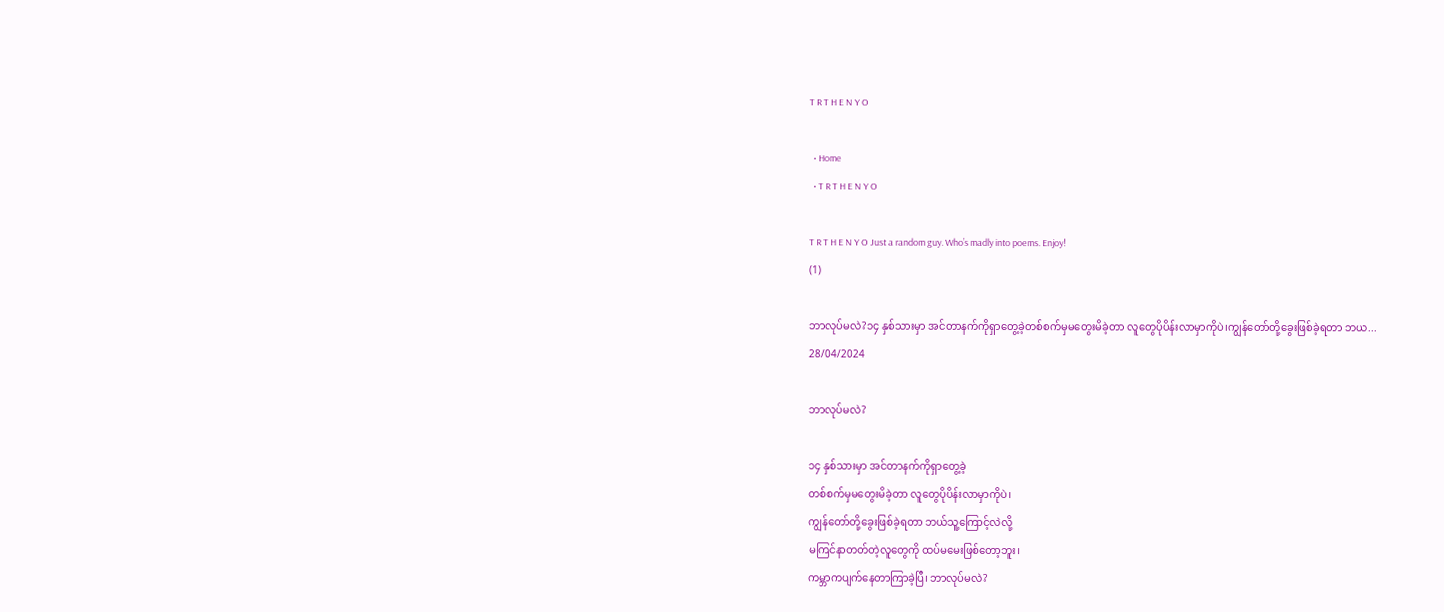T R T H E N Y O

  • Home
  • T R T H E N Y O

T R T H E N Y O Just a random guy. Who’s madly into poems. Enjoy!
(1)

ဘာလုပ်မလဲ?၁၄ နှစ်သားမှာ အင်တာနက်ကိုရှာတွေ့ခဲ့တစ်စက်မှမတွေးမိခဲ့တာ လူတွေပိုပိန်းလာမှာကိုပဲ၊ကျွန်တော်တို့ခွေးဖြစ်ခဲ့ရတာ ဘယ...
28/04/2024

ဘာလုပ်မလဲ?

၁၄ နှစ်သားမှာ အင်တာနက်ကိုရှာတွေ့ခဲ့
တစ်စက်မှမတွေးမိခဲ့တာ လူတွေပိုပိန်းလာမှာကိုပဲ၊
ကျွန်တော်တို့ခွေးဖြစ်ခဲ့ရတာ ဘယ်သူ့ကြောင့်လဲလို့
မကြင်နာတတ်တဲ့လူတွေကို ထပ်မမေးဖြစ်တော့ဘူး၊
ကမ္ဘာကပျက်နေတာကြာခဲ့ပြီ၊ ဘာလုပ်မလဲ?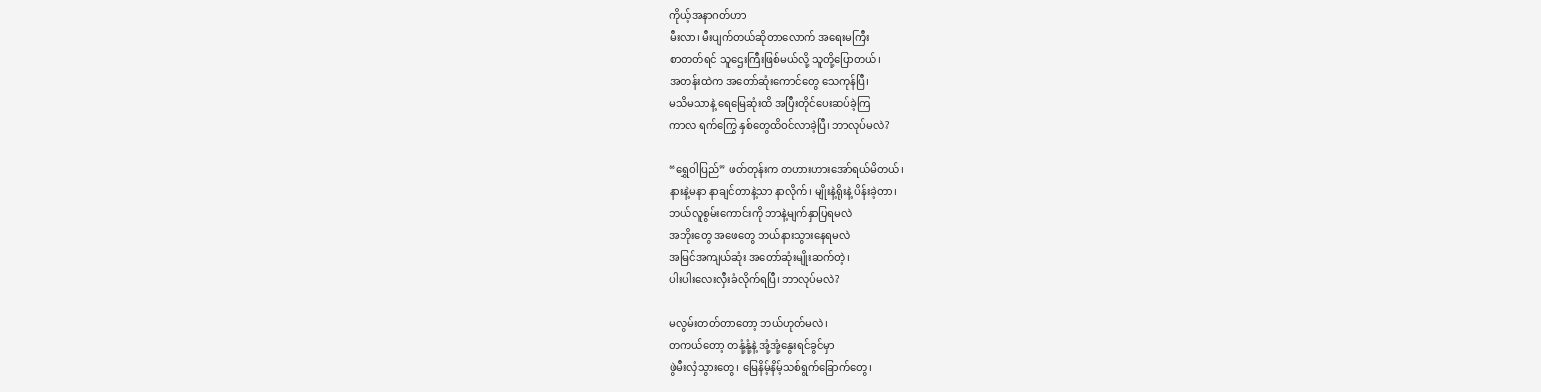ကိုယ့်အနာဂတ်ဟာ
မီးလာ၊ မီးပျက်တယ်ဆိုတာလောက် အရေးမကြီး
စာတတ်ရင် သူဌေးကြီးဖြစ်မယ်လို့ သူတို့ပြောတယ်၊
အတန်းထဲက အတော်ဆုံးကောင်တွေ သေကုန်ပြီ၊
မသိမသာနဲ့ ရေမြေဆုံးထိ အပြီးတိုင်ပေးဆပ်ခဲ့ကြ
ကာလ ရက်ကြွေ နှစ်တွေထိဝင်လာခဲ့ပြီ၊ ဘာလုပ်မလဲ?

“ရွှေဝါပြည်” ဖတ်တုန်းက တဟားဟားအော်ရယ်မိတယ်၊
နားနဲ့မနာ နာချင်တာနဲ့သာ နာလိုက်၊ မျိုးနဲ့ရိုးနဲ့ ပိန်းခဲ့တာ၊
ဘယ်လူစွမ်းကောင်းကို ဘာနဲ့မျက်နှာပြရမလဲ
အဘိုးတွေ အဖေတွေ ဘယ်နားသွားနေရမလဲ
အမြင်အကျယ်ဆုံး အတော်ဆုံးမျိုးဆက်တဲ့၊
ပါးပါးလေးလှီးခံလိုက်ရပြီ၊ ဘာလုပ်မလဲ?

မလွမ်းတတ်တာတော့ ဘယ်ဟုတ်မလဲ၊
တကယ်တော့ တနုံ့နုံ့နဲ့ အုံ့အုံ့နွေးရင်ခွင်မှာ
ဖွဲမီးလှံသွားတွေ၊ မြေနိမ့်နိမ့်သစ်ရွက်ခြောက်တွေ၊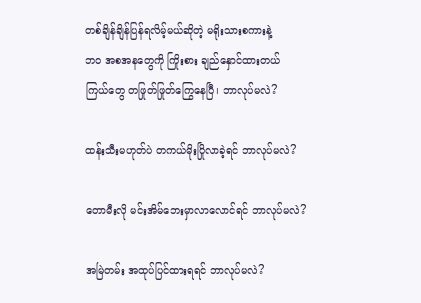တစ်ချိန်ချိန်ပြန်ရလိမ့်မယ်ဆိုတဲ့ မရိုးသားစကားနဲ့
ဘဝ အစအနတွေကို ကြိုးစား ချည်နှောင်ထားတယ်
ကြယ်တွေ တဖြုတ်ဖြုတ်ကြွေနေပြီ၊ ဘာလုပ်မလဲ?

ထန်းသီးမဟုတ်ပဲ တကယ်မိုးပြိုလာခဲ့ရင် ဘာလုပ်မလဲ?

တောမီးလို မင်းအိမ်ဘေးမှာလာလောင်ရင် ဘာလုပ်မလဲ?

အမြဲတမ်း အထုပ်ပြင်ထားရရင် ဘာလုပ်မလဲ?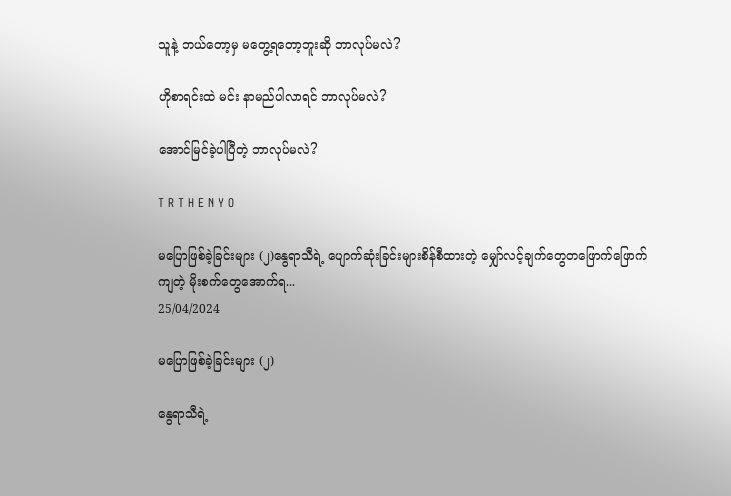သူနဲ့ ဘယ်တော့မှ မတွေ့ရတော့ဘူးဆို ဘာလုပ်မလဲ?

ဟိုစာရင်းထဲ မင်း နာမည်ပါလာရင် ဘာလုပ်မလဲ?

အောင်မြင်ခဲ့ပါပြီတဲ့ ဘာလုပ်မလဲ?

T R T H E N Y O

မပြောဖြစ်ခဲ့ခြင်းများ (၂)နွေရာသီရဲ့ ပျောက်ဆုံးခြင်းများစိန်စီထားတဲ့ မျှော်လင့်ချက်တွေတဖြောက်ဖြောက်ကျတဲ့ မိုးစက်တွေအောက်ရ...
25/04/2024

မပြောဖြစ်ခဲ့ခြင်းများ (၂)

နွေရာသီရဲ့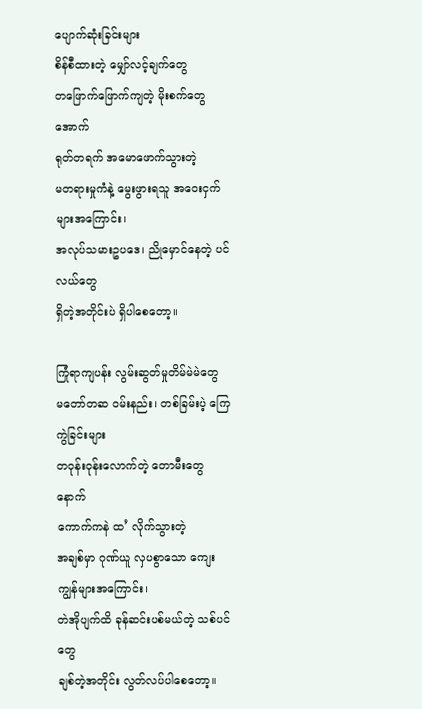ပျောက်ဆုံးခြင်းများ
စိန်စီထားတဲ့ မျှော်လင့်ချက်တွေ
တဖြောက်ဖြောက်ကျတဲ့ မိုးစက်တွေအောက်
ရုတ်တရက် အမောဖောက်သွားတဲ့
မတရားမှုကံနဲ့ မွေးဖွားရသူ အဝေးငှက်များအကြောင်း၊
အလုပ်သမားဥပဒေ၊ ညိုမှောင်နေတဲ့ ပင်လယ်တွေ
ရှိတဲ့အတိုင်းပဲ ရှိပါစေတော့။

ကြုံရာကျပန်း လွမ်းဆွတ်မှုတိမ်မဲမဲတွေ
မတော်တဆ ဝမ်းနည်း၊ တစ်ခြမ်းပဲ့ ကြေကွဲခြင်းများ
တဝုန်းဝုန်းလောက်တဲ့ တောမီးတွေနောက်
ကောက်ကနဲ ထ’ လိုက်သွားတဲ့
အချစ်မှာ ဂုဏ်ယူ လှပစွာသော ကျေးကျွန်များအကြောင်း၊
တဲအိုပျက်ထိ ခုန်ဆင်းပစ်မယ်တဲ့ သစ်ပင်တွေ
ချစ်တဲ့အတိုင်း လွတ်လပ်ပါစေတော့။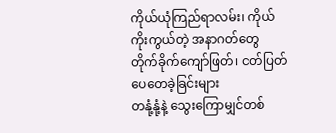ကိုယ်ယုံကြည်ရာလမ်း၊ ကိုယ်ကိုးကွယ်တဲ့ အနာဂတ်တွေ
တိုက်ခိုက်ကျော်ဖြတ်၊ ငတ်ပြတ်ပေတေခဲ့ခြင်းများ
တနုံ့နုံ့နဲ့ သွေးကြောမျှင်တစ်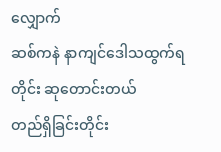လျှောက်
ဆစ်ကနဲ နာကျင်ဒေါသထွက်ရတိုင်း ဆုတောင်းတယ်
တည်ရှိခြင်းတိုင်း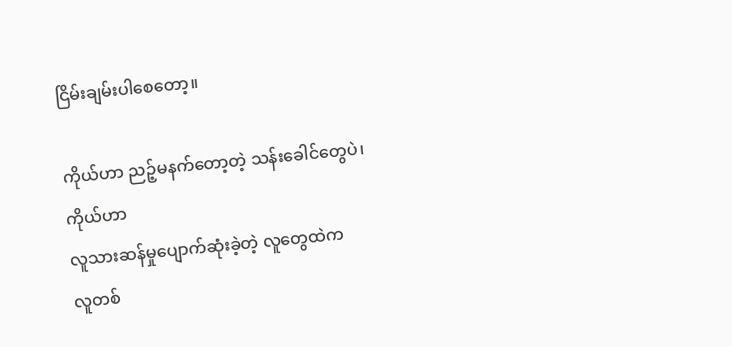ငြိမ်းချမ်းပါစေတော့။

ကိုယ်ဟာ ညဉ့်မနက်တော့တဲ့ သန်းခေါင်တွေပဲ၊
ကိုယ်ဟာ
လူသားဆန်မှုပျောက်ဆုံးခဲ့တဲ့ လူတွေထဲက
လူတစ်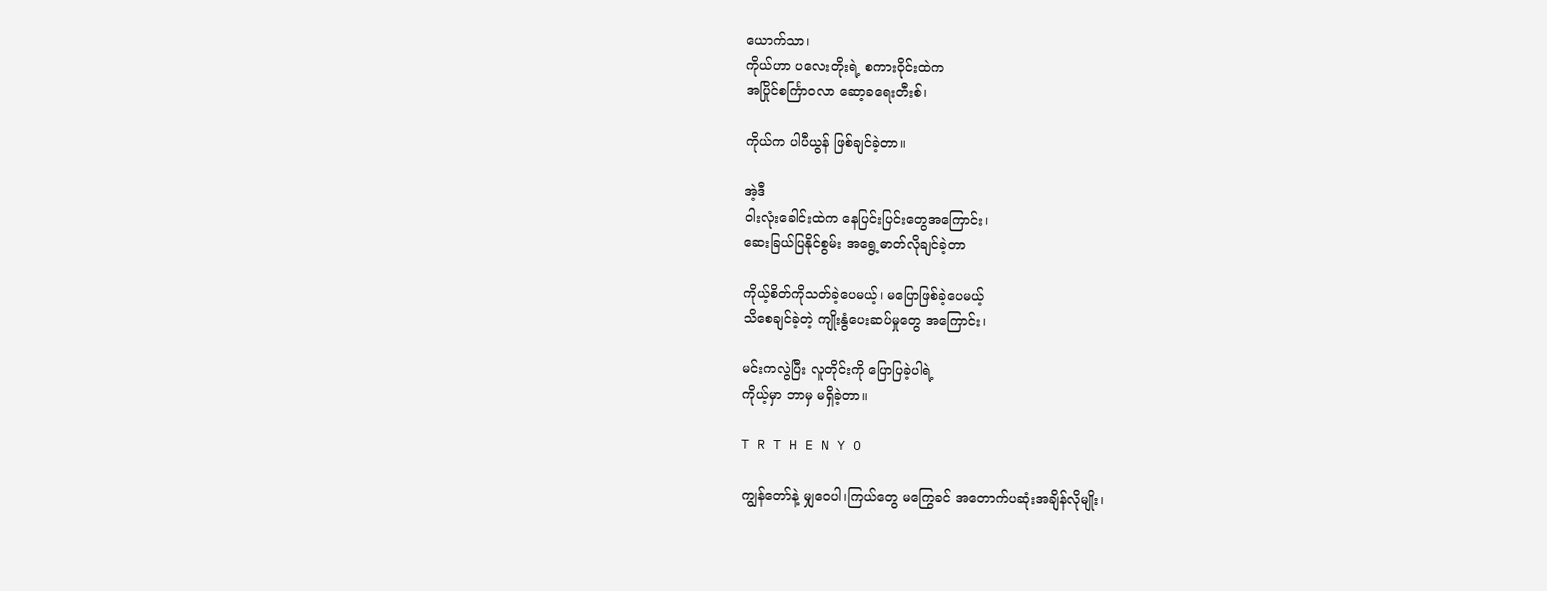ယောက်သာ၊
ကိုယ်ဟာ ပလေးတိုးရဲ့ စကားဝိုင်းထဲက
အပြိုင်စင်္ကြာဝလာ ဆော့ခရေးတီးစ်၊

ကိုယ်က ပါပီယွန် ဖြစ်ချင်ခဲ့တာ။

အဲ့ဒီ
ဝါးလုံးခေါင်းထဲက နေပြင်းပြင်းတွေအကြောင်း၊
ဆေးခြယ်ပြနိုင်စွမ်း အရွေ့ဓာတ်လိုချင်ခဲ့တာ

ကိုယ့်စိတ်ကိုသတ်ခဲ့ပေမယ့်၊ မပြောဖြစ်ခဲ့ပေမယ့်
သိစေချင်ခဲ့တဲ့ ကျိုးနွံပေးဆပ်မှုတွေ အကြောင်း၊

မင်းကလွဲပြီး လူတိုင်းကို ပြောပြခဲ့ပါရဲ့
ကိုယ့်မှာ ဘာမှ မရှိခဲ့တာ။

T R T H E N Y O

ကျွန်တော်နဲ့ မျှဝေပါ၊ကြယ်တွေ မကြွေခင် အတောက်ပဆုံးအချိန်လိုမျိုး၊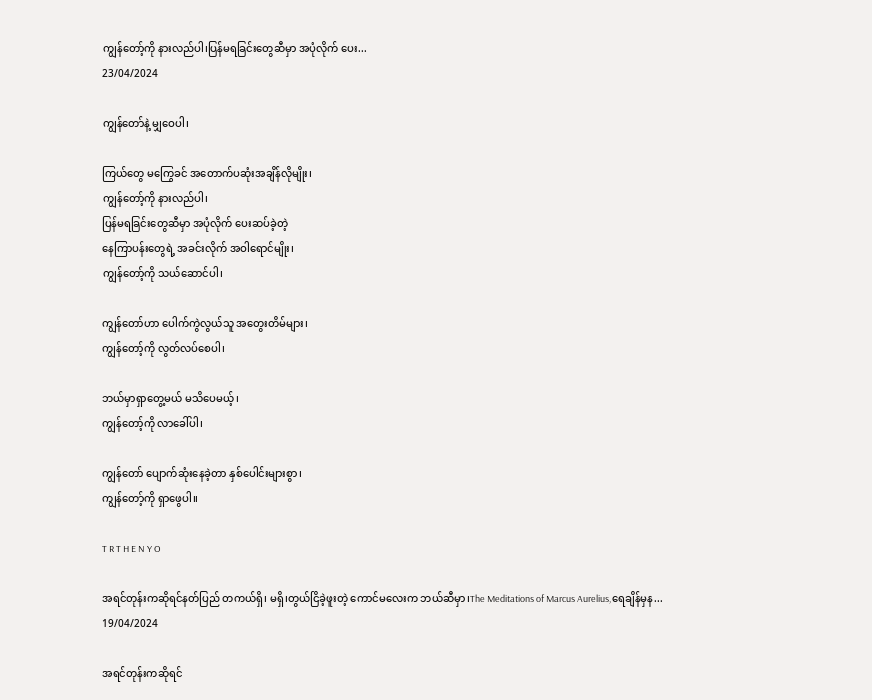ကျွန်တော့်ကို နားလည်ပါ၊ပြန်မရခြင်းတွေဆီမှာ အပုံလိုက် ပေး...
23/04/2024

ကျွန်တော်နဲ့ မျှဝေပါ၊

ကြယ်တွေ မကြွေခင် အတောက်ပဆုံးအချိန်လိုမျိုး၊
ကျွန်တော့်ကို နားလည်ပါ၊
ပြန်မရခြင်းတွေဆီမှာ အပုံလိုက် ပေးဆပ်ခဲ့တဲ့
နေကြာပန်းတွေရဲ့ အခင်းလိုက် အဝါရောင်မျိုး၊
ကျွန်တော့်ကို သယ်ဆောင်ပါ၊

ကျွန်တော်ဟာ ပေါက်ကွဲလွယ်သူ အတွေးတိမ်များ၊
ကျွန်တော့်ကို လွတ်လပ်စေပါ၊

ဘယ်မှာရှာတွေ့မယ် မသိပေမယ့်၊
ကျွန်တော့်ကို လာခေါ်ပါ၊

ကျွန်တော် ပျောက်ဆုံးနေခဲ့တာ နှစ်ပေါင်းများစွာ၊
ကျွန်တော့်ကို ရှာဖွေပါ။

T R T H E N Y O

အရင်တုန်းကဆိုရင်နတ်ပြည် တကယ်ရှိ၊ မရှိ၊တွယ်ငြိခဲ့ဖူးတဲ့ ကောင်မလေးက ဘယ်ဆီမှာ၊The Meditations of Marcus Aurelius,ရေချိန်မှန...
19/04/2024

အရင်တုန်းကဆိုရင်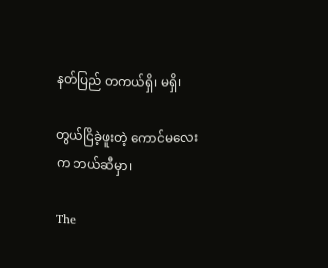နတ်ပြည် တကယ်ရှိ၊ မရှိ၊

တွယ်ငြိခဲ့ဖူးတဲ့ ကောင်မလေးက ဘယ်ဆီမှာ၊

The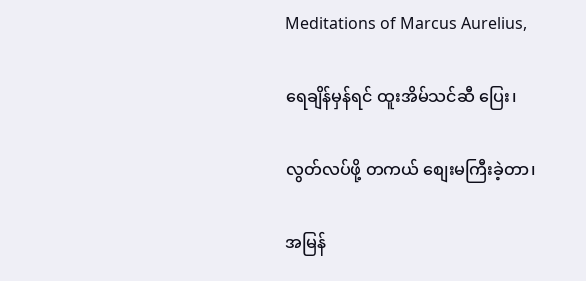Meditations of Marcus Aurelius,

ရေချိန်မှန်ရင် ထူးအိမ်သင်ဆီ ပြေး၊

လွတ်လပ်ဖို့ တကယ် စျေးမကြီးခဲ့တာ၊

အမြန်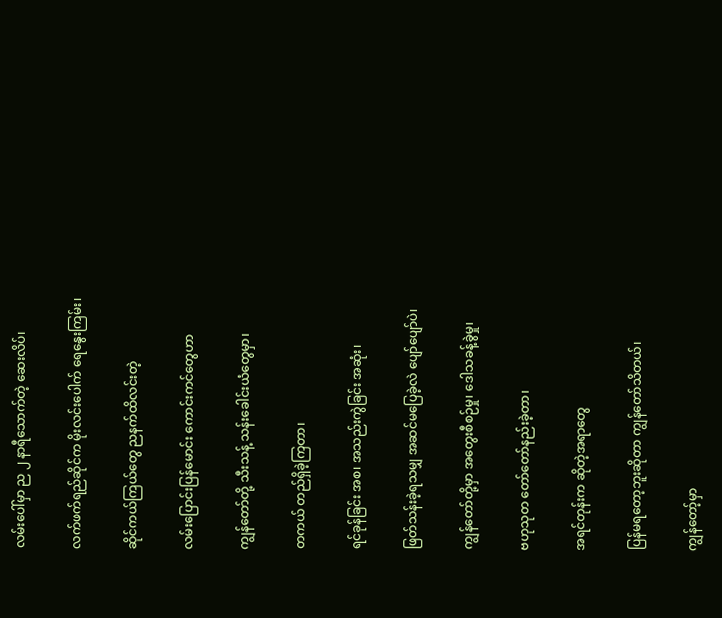လမ်းပေါ်မှာ ည ၂ နာရီသောက်တဲ့ ဆေးလိပ်၊

လက်ဖက်ရည်ဆိုင်က မိုးလင်းပေါက် ရေနွေးကြမ်း၊

ဆိုင်ကယ်ကြယ်တွေ ညနက်ထိလင်းတဲ့

လမ်းပြောင်းပြန်မောင်း ကောင်းကင်တွေဟာ

ကျွန်တော်တို့ သီးသန့် သန်းခေါင်းယံတွေမှာ၊

တကယ် တည်ရှိခဲ့ကြတာ၊

ရင်ခုန်ခြင်း အစ၊ အသည်းကွဲခြင်း အဆုံး၊

ဖြတ်သန်းခဲ့ရသမျှ အဆင်မပြေခဲ့လဲ ပျော်ပျော်ပဲ၊

ကျွန်တော်တို့မှာ အတွေးစီစဉ်မှု၊ ဒေါသခန့်ခွဲမှု၊

ဗဟုသုတ တော်တော်နည်းခဲ့တာ၊

အရင်တုန်းက ဆိုတဲ့အရာတွေ

ပြန်မရတော့ဘူးဆိုတာ ကျွန်တော်သိတယ်၊

ကျွန်တော့်မှာ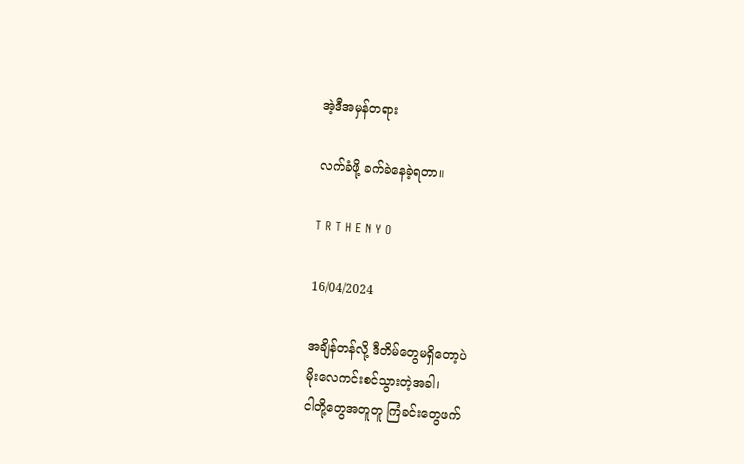အဲ့ဒီအမှန်တရား

လက်ခံဖို့ ခက်ခဲနေခဲ့ရတာ။

T R T H E N Y O

16/04/2024

အချိန်တန်လို့ ဒီတိမ်တွေမရှိတော့ပဲ
မိုးလေကင်းစင်သွားတဲ့အခါ၊
ငါတို့တွေအတူတူ ကြံခင်းတွေဖက်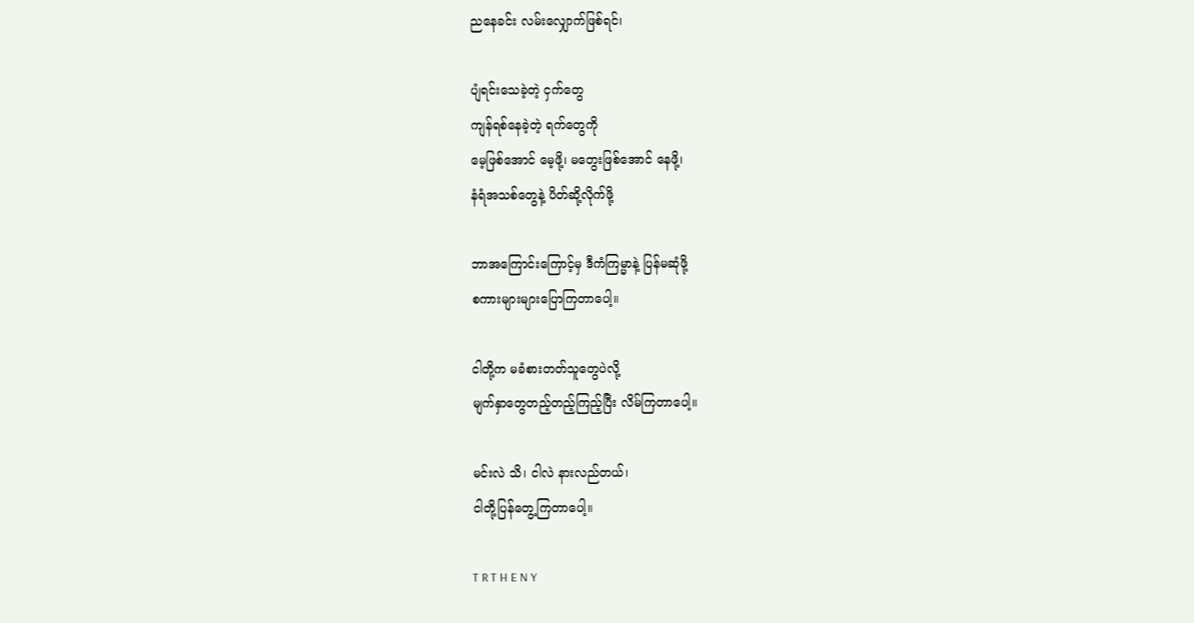ညနေခင်း လမ်းလျှောက်ဖြစ်ရင်၊

ပျံရင်းသေခဲ့တဲ့ ငှက်တွေ
ကျန်ရစ်နေခဲ့တဲ့ ရက်တွေကို
မေ့ဖြစ်အောင် မေ့ဖို့၊ မတွေးဖြစ်အောင် နေဖို့၊
နံရံအသစ်တွေနဲ့ ပိတ်ဆို့လိုက်ဖို့

ဘာအကြောင်းကြောင့်မှ ဒီကံကြမ္မာနဲ့ ပြန်မဆုံဖို့
စကားများများပြောကြတာပေါ့။

ငါတို့က မခံစားတတ်သူတွေပဲလို့
မျက်နှာတွေတည့်တည့်ကြည့်ပြီး လိမ်ကြတာပေါ့။

မင်းလဲ သိ၊ ငါလဲ နားလည်တယ်၊
ငါတို့ပြန်တွေ့ကြတာပေါ့။

T R T H E N Y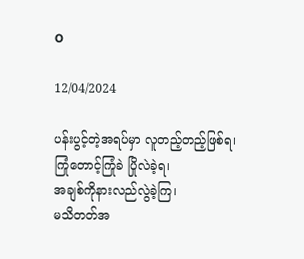O

12/04/2024

ပန်းပွင့်တဲ့အရပ်မှာ လူတည့်တည့်ဖြစ်ရ၊
ကြုံတောင့်ကြုံခဲ ပြိုလဲခဲ့ရ၊
အချစ်ကိုနားလည်လွဲခဲ့ကြ၊
မသိတတ်အ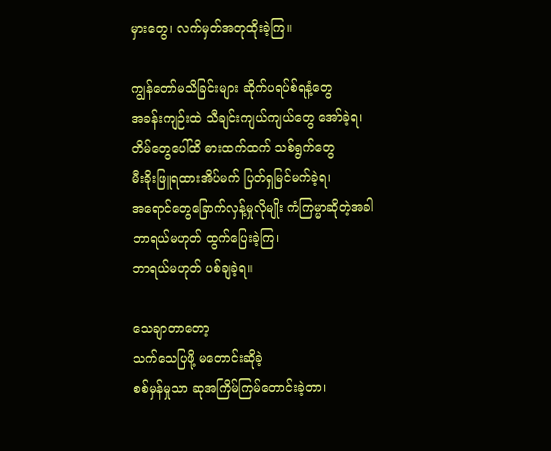မှားတွေ၊ လက်မှတ်အတုထိုးခဲ့ကြ။

ကျွန်တော်မသိခြင်းများ ဆိုက်ပရပ်စ်ရနံ့တွေ
အခန်းကျဉ်းထဲ သီချင်းကျယ်ကျယ်တွေ အော်ခဲ့ရ၊
တိမ်တွေပေါ်ထိ ဓားထက်ထက် သစ်ရွက်တွေ
မီးခိုးဖြူရထားအိပ်မက် ပြတ်ရှမြင်မက်ခဲ့ရ၊
အရောင်တွေခြောက်လှန့်မှုလိုမျိုး ကံကြမ္မာဆိုတဲ့အခါ
ဘာရယ်မဟုတ် ထွက်ပြေးခဲ့ကြ၊
ဘာရယ်မဟုတ် ပစ်ချခဲ့ရ။

သေချာတာတော့
သက်သေပြဖို့ မတောင်းဆိုခဲ့
စစ်မှန်မှုသာ ဆုအကြိမ်ကြမ်တောင်းခဲ့တာ၊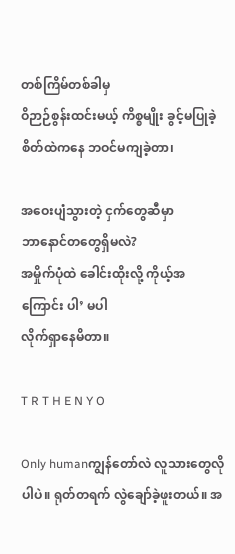တစ်ကြိမ်တစ်ခါမှ
ဝိဉာဉ်စွန်းထင်းမယ့် ကိစ္စမျိုး ခွင့်မပြုခဲ့
စိတ်ထဲကနေ ဘဝင်မကျခဲ့တာ၊

အဝေးပျံသွားတဲ့ ငှက်တွေဆီမှာ
ဘာနောင်တတွေရှိမလဲ?
အမှိုက်ပုံထဲ ခေါင်းထိုးလို့ ကိုယ့်အကြောင်း ပါ’ မပါ
လိုက်ရှာနေမိတာ။

T R T H E N Y O

Only humanကျွန်တော်လဲ လူသားတွေလိုပါပဲ။ ရုတ်တရက် လွဲချော်ခဲ့ဖူးတယ်။ အ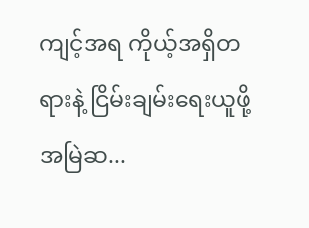ကျင့်အရ ကိုယ့်အရှိတရားနဲ့ ငြိမ်းချမ်းရေးယူဖို့ အမြဲဆ...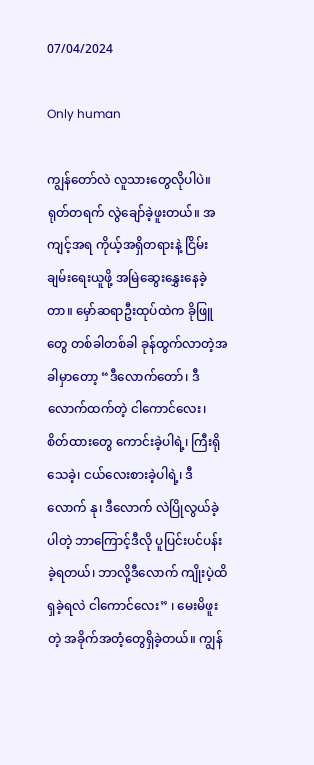07/04/2024

Only human

ကျွန်တော်လဲ လူသားတွေလိုပါပဲ။
ရုတ်တရက် လွဲချော်ခဲ့ဖူးတယ်။ အကျင့်အရ ကိုယ့်အရှိတရားနဲ့ ငြိမ်းချမ်းရေးယူဖို့ အမြဲဆွေးနွှေးနေခဲ့တာ။ မှော်ဆရာဦးထုပ်ထဲက ခိုဖြူတွေ တစ်ခါတစ်ခါ ခုန်ထွက်လာတဲ့အခါမှာတော့ “ဒီလောက်တော်၊ ဒီလောက်ထက်တဲ့ ငါကောင်လေး၊ စိတ်ထားတွေ ကောင်းခဲ့ပါရဲ့၊ ကြီးရိုသေခဲ့၊ ငယ်လေးစားခဲ့ပါရဲ့၊ ဒီလောက် နု၊ ဒီလောက် လဲပြိုလွယ်ခဲ့ပါတဲ့ ဘာကြောင့်ဒီလို ပူပြင်းပင်ပန်းခဲ့ရတယ်၊ ဘာလို့ဒီလောက် ကျိုးပဲ့ထိရှခဲ့ရလဲ ငါကောင်လေး” ၊ မေးမိဖူးတဲ့ အခိုက်အတံ့တွေရှိခဲ့တယ်။ ကျွန်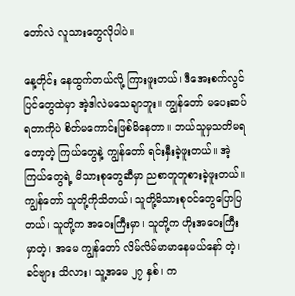တော်လဲ လူသားတွေလိုပါပဲ။

နေ့တိုင်း နေထွက်တယ်လို့ ကြားဖူးတယ်၊ ဒီအေးစက်လွင်ပြင်တွေထဲမှာ အဲ့ဒါလဲမသေချာဘူး။ ကျွန်တော် မပေးဆပ်ရတာကိုပဲ စိတ်မကောင်းဖြစ်မိနေတာ။ ဘယ်သူမှသတိမရတော့တဲ့ ကြယ်တွေနဲ့ ကျွန်တော် ရင်းနှီးခဲ့ဖူးတယ်။ အဲ့ကြယ်တွေရဲ့ မိသားစုတွေဆီမှာ ညစာတူတူစားခဲ့ဖူးတယ်။ ကျွန်တော် သူတို့ကိုသိတယ်၊ သူတို့မိသားစုဝင်တွေပြောပြတယ်၊ သူတို့က အဝေးကြီးမှာ၊ သူတို့က ဟိုးအဝေးကြီးမှာတဲ့၊ အမေ ကျွန်တော် လိမ်လိမ်မာမာနေမယ်နော် တဲ့၊ ခင်ဗျား သိလား၊ သူ့အမေ ၂၇ နှစ်၊ က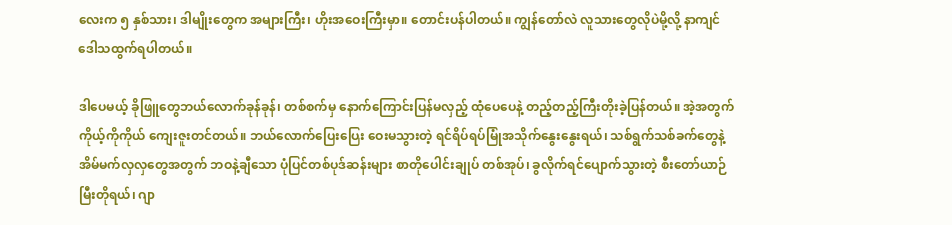လေးက ၅ နှစ်သား၊ ဒါမျိုးတွေက အများကြီး၊ ဟိုးအဝေးကြီးမှာ။ တောင်းပန်ပါတယ်။ ကျွန်တော်လဲ လူသားတွေလိုပဲမို့လို့ နာကျင်ဒေါသထွက်ရပါတယ်။

ဒါပေမယ့် ခိုဖြူတွေဘယ်လောက်ခုန်ခုန်၊ တစ်စက်မှ နောက်ကြောင်းပြန်မလှည့် ထုံပေပေနဲ့ တည့်တည့်ကြီးတိုးခဲ့ပြန်တယ်။ အဲ့အတွက် ကိုယ့်ကိုကိုယ် ကျေးဇူးတင်တယ်။ ဘယ်လောက်ပြေးပြေး ဝေးမသွားတဲ့ ရင်ရိပ်ရပ်မြုံအသိုက်နွေးနွေးရယ်၊ သစ်ရွက်သစ်ခက်တွေနဲ့ အိမ်မက်လှလှတွေအတွက် ဘဝနဲ့ချီသော ပုံပြင်တစ်ပုဒ်ဆန်းများ စာတိုပေါင်းချုပ် တစ်အုပ်၊ ခွလိုက်ရင်ပျောက်သွားတဲ့ စီးတော်ယာဉ်မြီးတိုရယ်၊ ဂျာ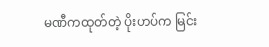မဏီကထုတ်တဲ့ ပိုးဟပ်က မြင်း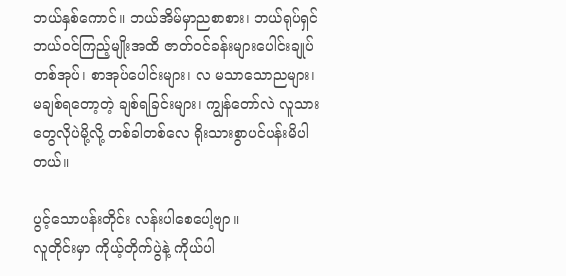ဘယ်နှစ်ကောင်။ ဘယ်အိမ်မှာညစာစား၊ ဘယ်ရုပ်ရှင်ဘယ်ဝင်ကြည့်မျိုးအထိ ဇာတ်ဝင်ခန်းများပေါင်းချုပ် တစ်အုပ်၊ စာအုပ်ပေါင်းများ၊ လ မသာသောညများ၊ မချစ်ရတော့တဲ့ ချစ်ရခြင်းများ၊ ကျွန်တော်လဲ လူသားတွေလိုပဲမို့လို့ တစ်ခါတစ်လေ ရိုးသားစွာပင်ပန်းမိပါတယ်။

ပွင့်သောပန်းတိုင်း လန်းပါစေပေါ့ဗျာ။
လူတိုင်းမှာ ကိုယ့်တိုက်ပွဲနဲ့ ကိုယ်ပါ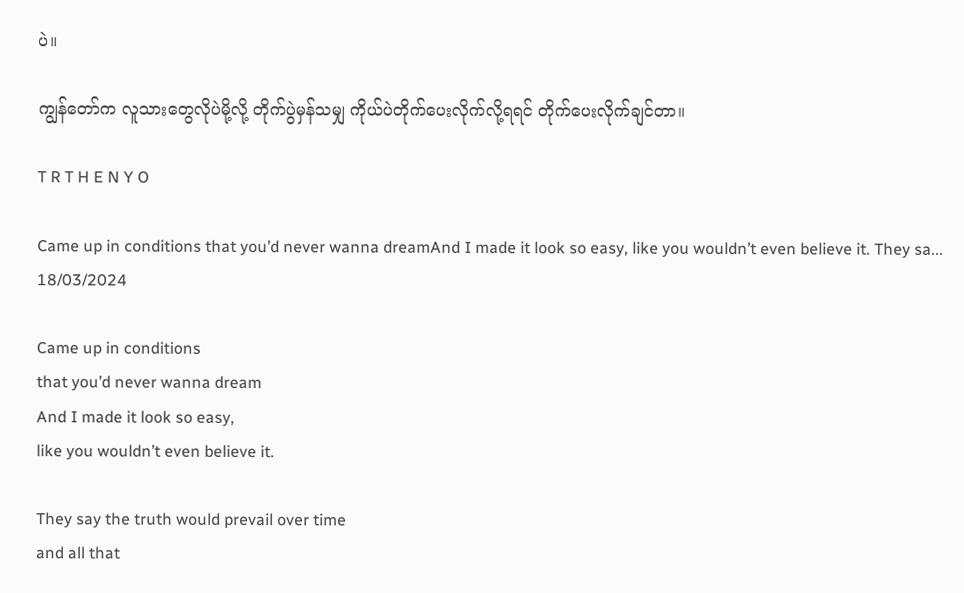ပဲ။

ကျွန်တော်က လူသားတွေလိုပဲမို့လို့ တိုက်ပွဲမှန်သမျှ ကိုယ်ပဲတိုက်ပေးလိုက်လို့ရရင် တိုက်ပေးလိုက်ချင်တာ။

T R T H E N Y O

Came up in conditions that you’d never wanna dreamAnd I made it look so easy, like you wouldn’t even believe it. They sa...
18/03/2024

Came up in conditions
that you’d never wanna dream
And I made it look so easy,
like you wouldn’t even believe it.

They say the truth would prevail over time
and all that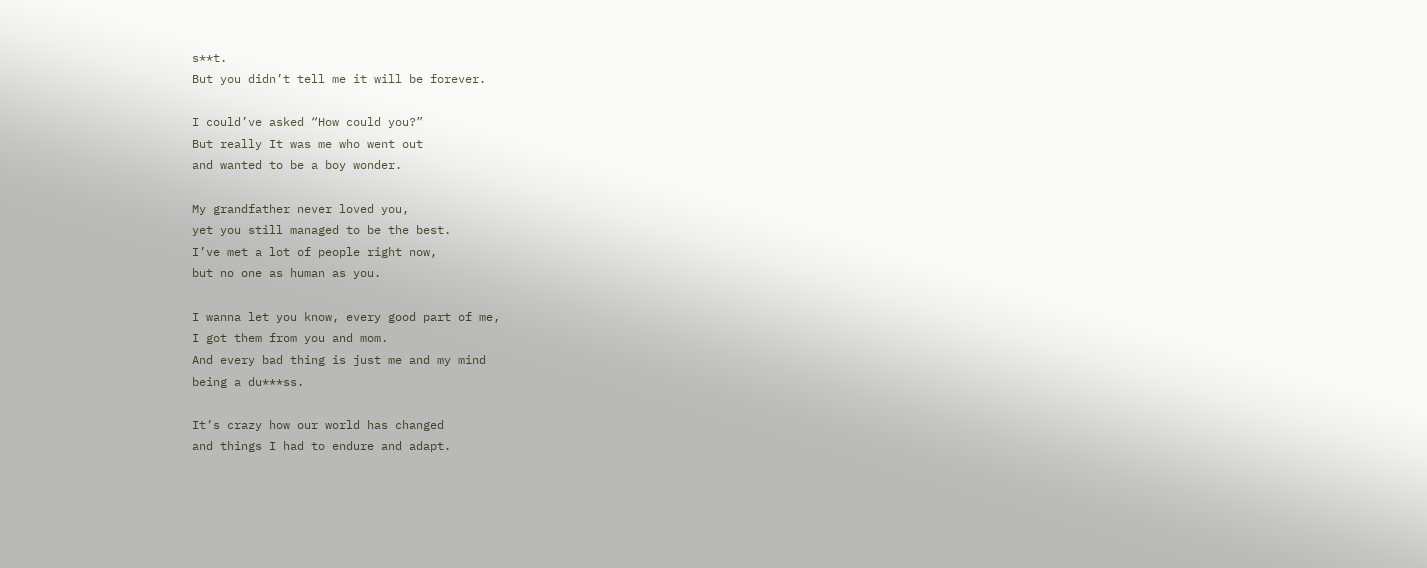s**t.
But you didn’t tell me it will be forever.

I could’ve asked “How could you?”
But really It was me who went out
and wanted to be a boy wonder.

My grandfather never loved you,
yet you still managed to be the best.
I’ve met a lot of people right now,
but no one as human as you.

I wanna let you know, every good part of me,
I got them from you and mom.
And every bad thing is just me and my mind
being a du***ss.

It’s crazy how our world has changed
and things I had to endure and adapt.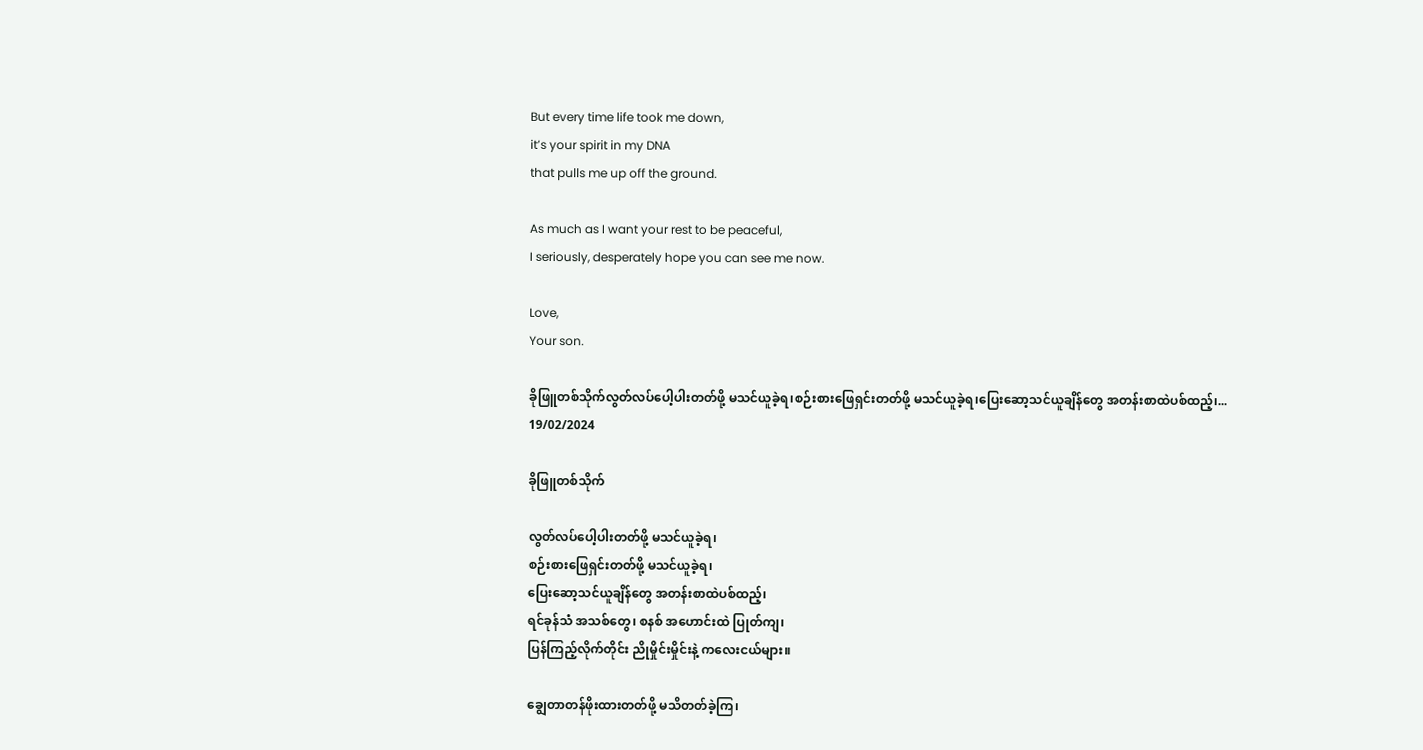But every time life took me down,
it’s your spirit in my DNA
that pulls me up off the ground.

As much as I want your rest to be peaceful,
I seriously, desperately hope you can see me now.

Love,
Your son.

ခိုဖြူတစ်သိုက်လွတ်လပ်ပေါ့ပါးတတ်ဖို့ မသင်ယူခဲ့ရ၊စဉ်းစားဖြေရှင်းတတ်ဖို့ မသင်ယူခဲ့ရ၊ပြေးဆော့သင်ယူချိန်တွေ အတန်းစာထဲပစ်ထည့်၊...
19/02/2024

ခိုဖြူတစ်သိုက်

လွတ်လပ်ပေါ့ပါးတတ်ဖို့ မသင်ယူခဲ့ရ၊
စဉ်းစားဖြေရှင်းတတ်ဖို့ မသင်ယူခဲ့ရ၊
ပြေးဆော့သင်ယူချိန်တွေ အတန်းစာထဲပစ်ထည့်၊
ရင်ခုန်သံ အသစ်တွေ၊ စနစ် အဟောင်းထဲ ပြုတ်ကျ၊
ပြန်ကြည့်လိုက်တိုင်း ညိုမှိုင်းမှိုင်းနဲ့ ကလေးငယ်များ။

ချွေတာတန်ဖိုးထားတတ်ဖို့ မသိတတ်ခဲ့ကြ၊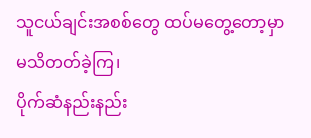သူငယ်ချင်းအစစ်တွေ ထပ်မတွေ့တော့မှာ မသိတတ်ခဲ့ကြ၊
ပိုက်ဆံနည်းနည်း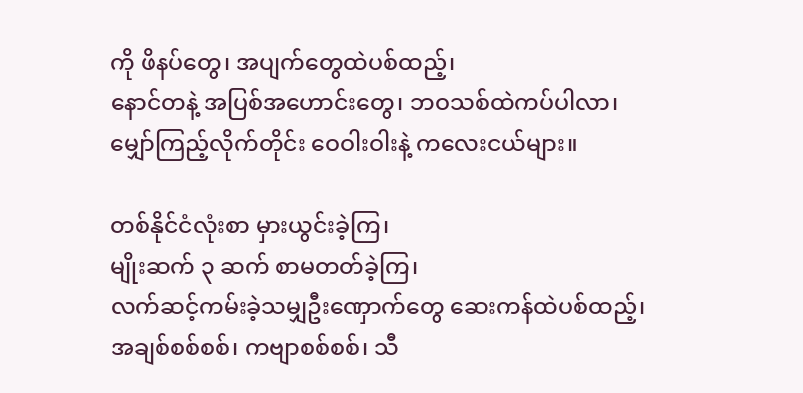ကို ဖိနပ်တွေ၊ အပျက်တွေထဲပစ်ထည့်၊
နောင်တနဲ့ အပြစ်အဟောင်းတွေ၊ ဘဝသစ်ထဲကပ်ပါလာ၊
မျှော်ကြည့်လိုက်တိုင်း ဝေဝါးဝါးနဲ့ ကလေးငယ်များ။

တစ်နိုင်ငံလုံးစာ မှားယွင်းခဲ့ကြ၊
မျိုးဆက် ၃ ဆက် စာမတတ်ခဲ့ကြ၊
လက်ဆင့်ကမ်းခဲ့သမျှဦးဏှောက်တွေ ဆေးကန်ထဲပစ်ထည့်၊
အချစ်စစ်စစ်၊ ကဗျာစစ်စစ်၊ သီ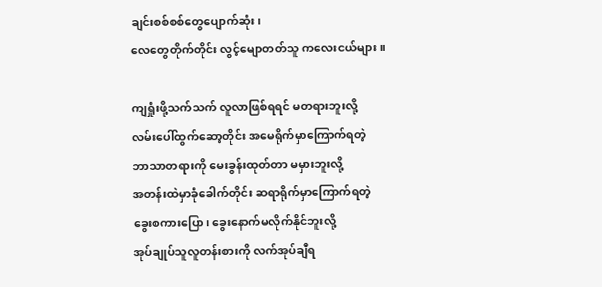ချင်းစစ်စစ်တွေပျောက်ဆုံး၊
လေတွေတိုက်တိုင်း လွင့်မျောတတ်သူ ကလေးငယ်များ။

ကျရှုံးဖို့သက်သက် လူလာဖြစ်ရရင် မတရားဘူးလို့
လမ်းပေါ်ထွက်ဆော့တိုင်း အမေရိုက်မှာကြောက်ရတဲ့
ဘာသာတရားကို မေးခွန်းထုတ်တာ မမှားဘူးလို့
အတန်းထဲမှာခုံခေါက်တိုင်း ဆရာရိုက်မှာကြောက်ရတဲ့
ခွေးစကားပြော၊ ခွေးနောက်မလိုက်နိုင်ဘူးလို့
အုပ်ချုပ်သူလူတန်းစားကို လက်အုပ်ချီရ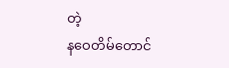တဲ့
နဝေတိမ်တောင်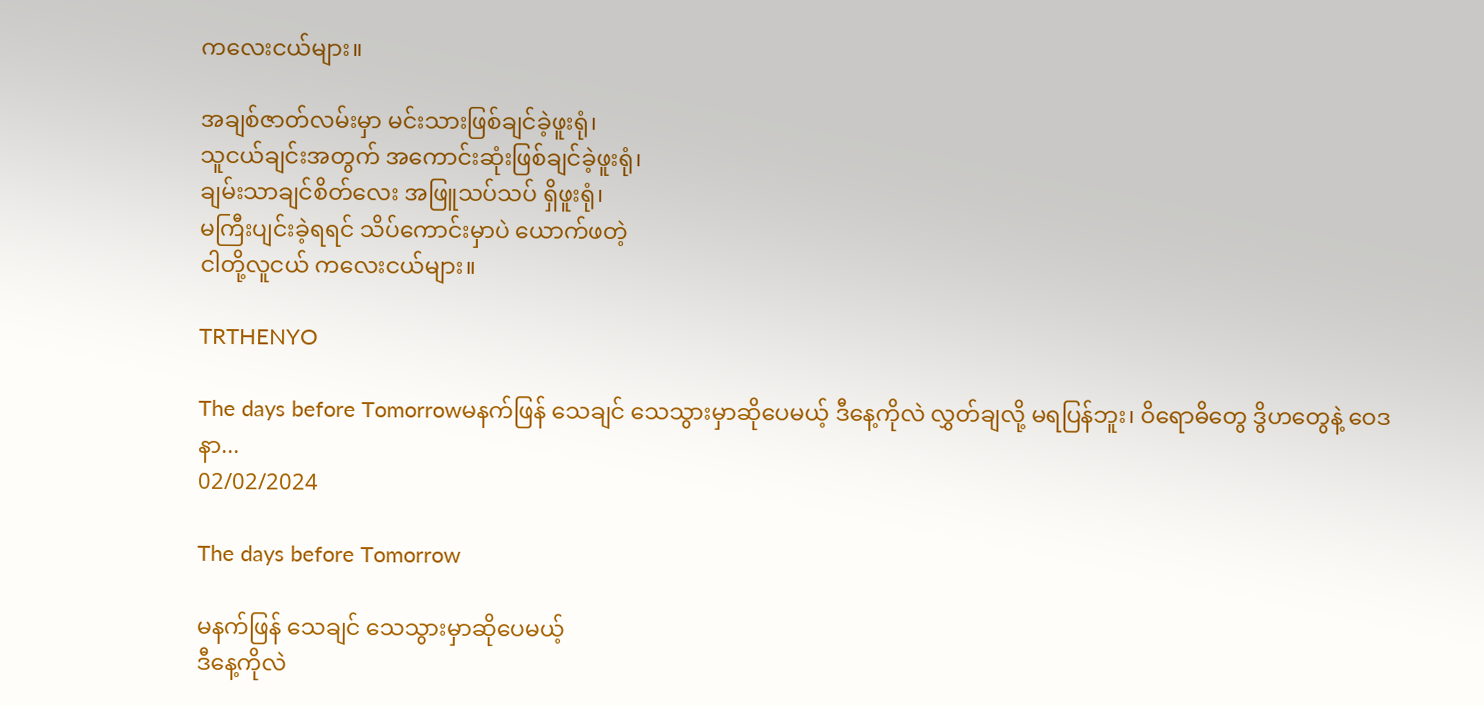ကလေးငယ်များ။

အချစ်ဇာတ်လမ်းမှာ မင်းသားဖြစ်ချင်ခဲ့ဖူးရုံ၊
သူငယ်ချင်းအတွက် အကောင်းဆုံးဖြစ်ချင်ခဲ့ဖူးရုံ၊
ချမ်းသာချင်စိတ်လေး အဖြူသပ်သပ် ရှိဖူးရုံ၊
မကြီးပျင်းခဲ့ရရင် သိပ်ကောင်းမှာပဲ ယောက်ဖတဲ့
ငါတို့လူငယ် ကလေးငယ်များ။

TRTHENYO

The days before Tomorrowမနက်ဖြန် သေချင် သေသွားမှာဆိုပေမယ့် ဒီနေ့ကိုလဲ လွှတ်ချလို့ မရပြန်ဘူး၊ ဝိရောဓိတွေ ဒွိဟတွေနဲ့ ဝေဒနာ...
02/02/2024

The days before Tomorrow

မနက်ဖြန် သေချင် သေသွားမှာဆိုပေမယ့်
ဒီနေ့ကိုလဲ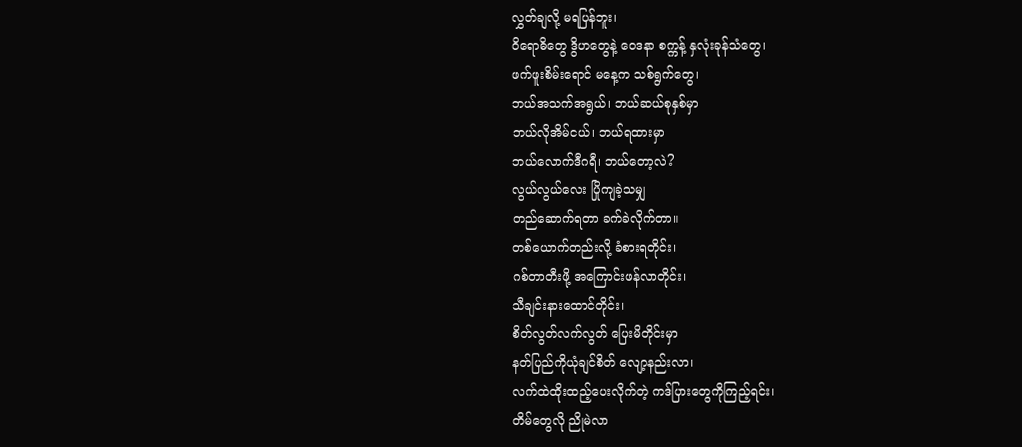လွှတ်ချလို့ မရပြန်ဘူး၊
ဝိရောဓိတွေ ဒွိဟတွေနဲ့ ဝေဒနာ စက္ကန့် နှလုံးခုန်သံတွေ၊
ဖက်ဖူးစိမ်းရောင် မနေ့က သစ်ရွက်တွေ၊
ဘယ်အသက်အရွယ်၊ ဘယ်ဆယ်စုနှစ်မှာ
ဘယ်လိုအိမ်ငယ်၊ ဘယ်ရထားမှာ
ဘယ်လောက်ဒီဂရီ၊ ဘယ်တော့လဲ?
လွယ်လွယ်လေး ပြိုကျခဲ့သမျှ
တည်ဆောက်ရတာ ခက်ခဲလိုက်တာ။
တစ်ယောက်တည်းလို့ ခံစားရတိုင်း၊
ဂစ်တာတီးဖို့ အကြောင်းဖန်လာတိုင်း၊
သီချင်းနားထောင်တိုင်း၊
စိတ်လွတ်လက်လွတ် ပြေးမိတိုင်းမှာ
နတ်ပြည်ကိုယုံချင်စိတ် လျော့နည်းလာ၊
လက်ထဲထိုးထည့်ပေးလိုက်တဲ့ ကဒ်ပြားတွေကိုကြည့်ရင်း၊
တိမ်တွေလို ညိုမဲလာ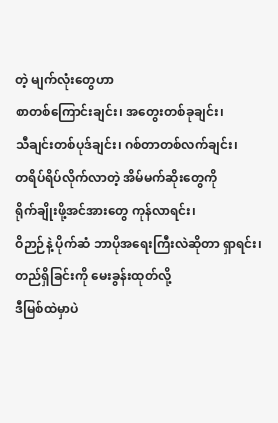တဲ့ မျက်လုံးတွေဟာ
စာတစ်ကြောင်းချင်း၊ အတွေးတစ်ခုချင်း၊
သီချင်းတစ်ပုဒ်ချင်း၊ ဂစ်တာတစ်လက်ချင်း၊
တရိပ်ရိပ်လိုက်လာတဲ့ အိမ်မက်ဆိုးတွေကို
ရိုက်ချိုးဖို့အင်အားတွေ ကုန်လာရင်း၊
ဝိဉာဉ်နဲ့ ပိုက်ဆံ ဘာပိုအရေးကြီးလဲဆိုတာ ရှာရင်း၊
တည်ရှိခြင်းကို မေးခွန်းထုတ်လို့
ဒီမြစ်ထဲမှာပဲ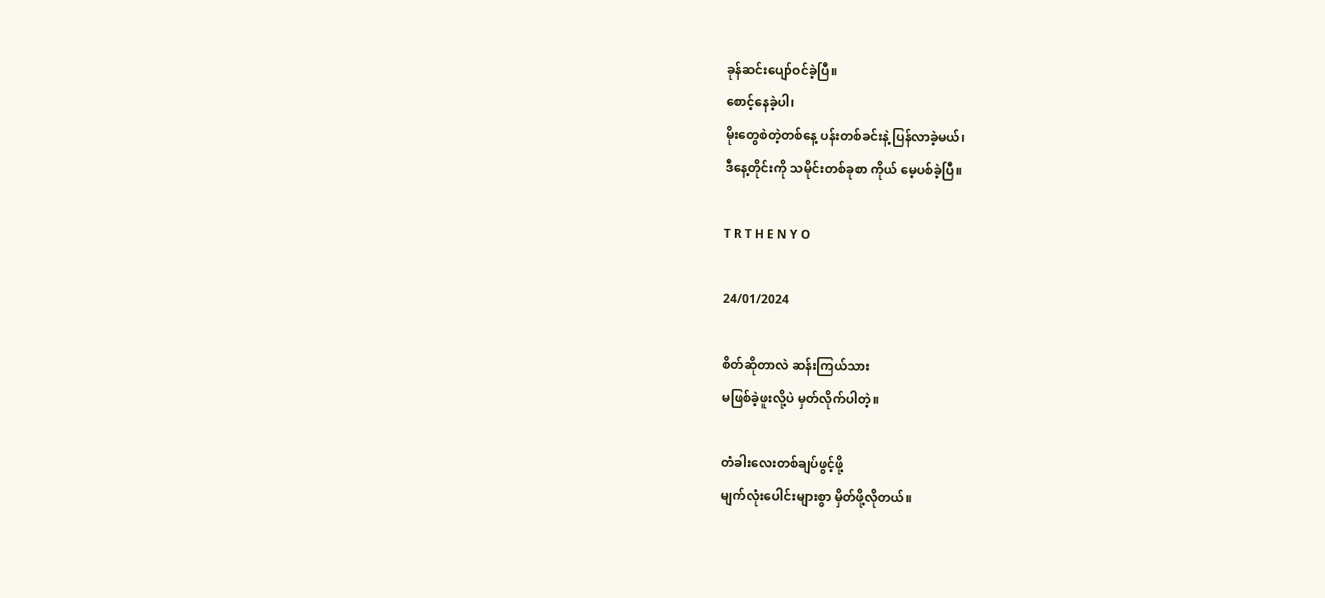ခုန်ဆင်းပျော်ဝင်ခဲ့ပြီ။
စောင့်နေခဲ့ပါ၊
မိုးတွေစဲတဲ့တစ်နေ့ ပန်းတစ်ခင်းနဲ့ ပြန်လာခဲ့မယ်၊
ဒီနေ့တိုင်းကို သမိုင်းတစ်ခုစာ ကိုယ် မေ့ပစ်ခဲ့ပြီ။

T R T H E N Y O

24/01/2024

စိတ်ဆိုတာလဲ ဆန်းကြယ်သား
မဖြစ်ခဲ့ဖူးလို့ပဲ မှတ်လိုက်ပါတဲ့။

တံခါးလေးတစ်ချပ်ဖွင့်ဖို့
မျက်လုံးပေါင်းများစွာ မှိတ်ဖို့လိုတယ်။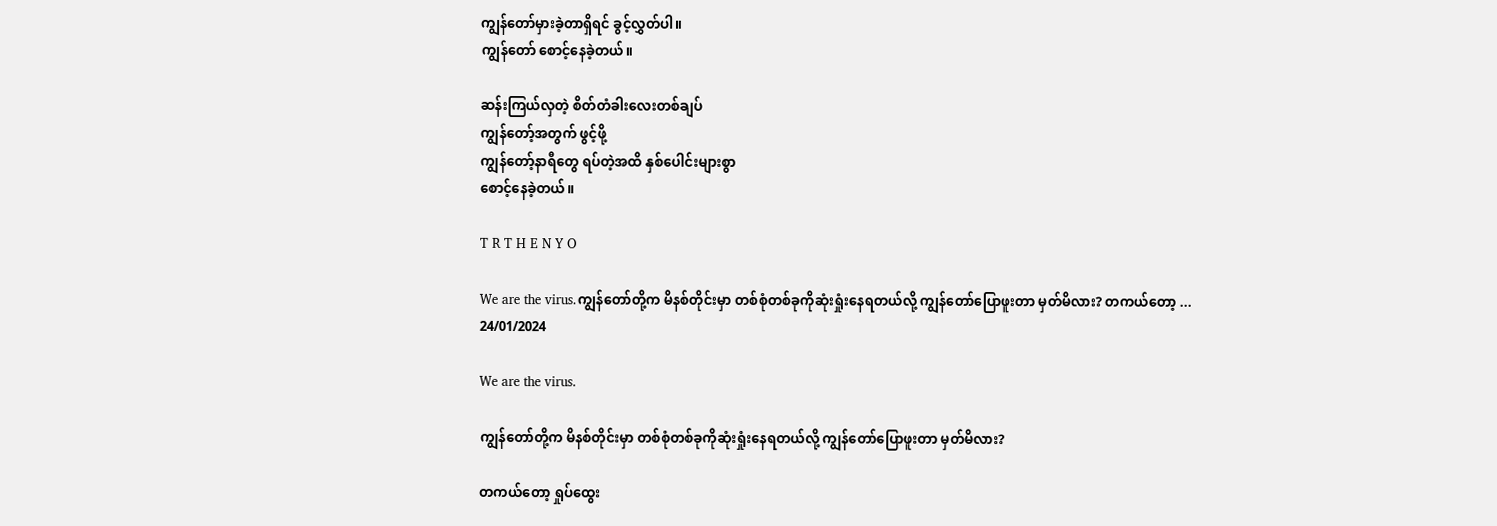ကျွန်တော်မှားခဲ့တာရှိရင် ခွင့်လွှတ်ပါ။
ကျွန်တော် စောင့်နေခဲ့တယ်။

ဆန်းကြယ်လှတဲ့ စိတ်တံခါးလေးတစ်ချပ်
ကျွန်တော့်အတွက် ဖွင့်ဖို့
ကျွန်တော့်နာရီတွေ ရပ်တဲ့အထိ နှစ်ပေါင်းများစွာ
စောင့်နေခဲ့တယ်။

T R T H E N Y O

We are the virus.ကျွန်တော်တို့က မိနစ်တိုင်းမှာ တစ်စုံတစ်ခုကိုဆုံးရှုံးနေရတယ်လို့ ကျွန်တော်ပြောဖူးတာ မှတ်မိလား? တကယ်တော့ ...
24/01/2024

We are the virus.

ကျွန်တော်တို့က မိနစ်တိုင်းမှာ တစ်စုံတစ်ခုကိုဆုံးရှုံးနေရတယ်လို့ ကျွန်တော်ပြောဖူးတာ မှတ်မိလား?

တကယ်တော့ ရှုပ်ထွေး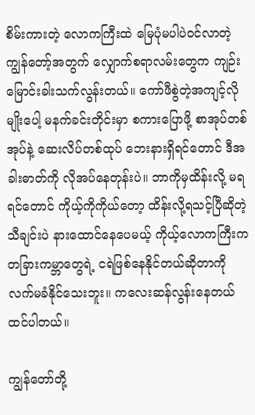စိမ်းကားတဲ့ လောကကြီးထဲ မြေပုံမပါပဲဝင်လာတဲ့ ကျွန်တော့်အတွက် လျှောက်စရာလမ်းတွေက ကျဉ်းမြောင်းခါးသက်လွန်းတယ်။ ကော်ဖီစွဲတဲ့အကျင့်လိုမျိုးပေါ့ မနက်ခင်းတိုင်းမှာ စကားပြောဖို့ စာအုပ်တစ်အုပ်နဲ့ ဆေးလိပ်တစ်ထုပ် ဘေးနားရှိရင်တောင် ဒီအခါးဓာတ်ကို လိုအပ်နေတုန်းပဲ။ ဘာကိုမှထိန်းလို့ မရရင်တောင် ကိုယ့်ကိုကိုယ်တော့ ထိန်းလို့ရသင့်ပြီဆိုတဲ့ သီချင်းပဲ နားထောင်နေပေမယ့် ကိုယ့်လောကကြီးက တခြားကမ္ဘာတွေရဲ့ ငရဲဖြစ်နေနိုင်တယ်ဆိုတာကို လက်မခံနိုင်သေးဘူး။ ကလေးဆန်လွန်းနေတယ် ထင်ပါတယ်။

ကျွန်တော်တို့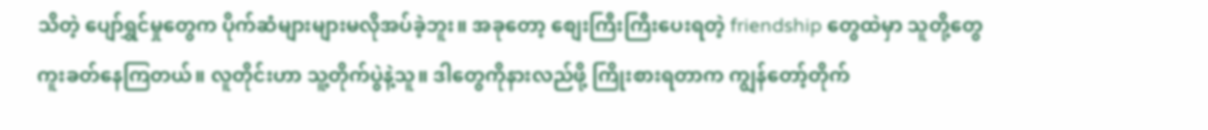သိတဲ့ ပျော်ရွှင်မှုတွေက ပိုက်ဆံများများမလိုအပ်ခဲ့ဘူး။ အခုတော့ စျေးကြီးကြီးပေးရတဲ့ friendship တွေထဲမှာ သူတို့တွေကူးခတ်နေကြတယ်။ လူတိုင်းဟာ သူ့တိုက်ပွဲနဲ့သူ။ ဒါတွေကိုနားလည်ဖို့ ကြိုးစားရတာက ကျွန်တော့်တိုက်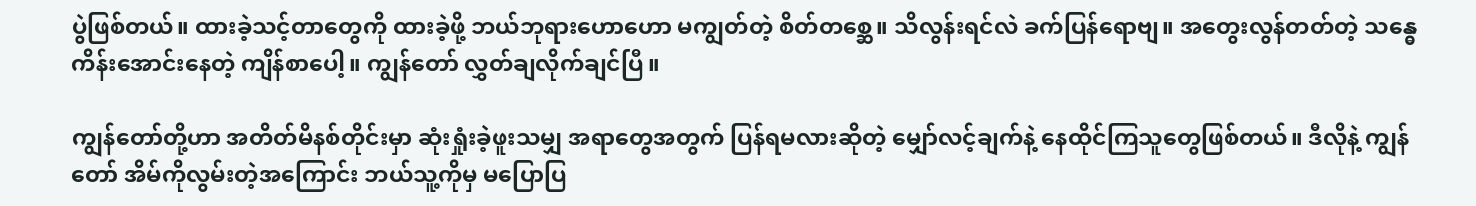ပွဲဖြစ်တယ်။ ထားခဲ့သင့်တာတွေကို ထားခဲ့ဖို့ ဘယ်ဘုရားဟောဟော မကျွတ်တဲ့ စိတ်တစ္ဆေ။ သိလွန်းရင်လဲ ခက်ပြန်ရောဗျ။ အတွေးလွန်တတ်တဲ့ သန္ဓေကိန်းအောင်းနေတဲ့ ကျိန်စာပေါ့။ ကျွန်တော် လွှတ်ချလိုက်ချင်ပြီ။

ကျွန်တော်တို့ဟာ အတိတ်မိနစ်တိုင်းမှာ ဆုံးရှုံးခဲ့ဖူးသမျှ အရာတွေအတွက် ပြန်ရမလားဆိုတဲ့ မျှော်လင့်ချက်နဲ့ နေထိုင်ကြသူတွေဖြစ်တယ်။ ဒီလိုနဲ့ ကျွန်တော် အိမ်ကိုလွမ်းတဲ့အကြောင်း ဘယ်သူ့ကိုမှ မပြောပြ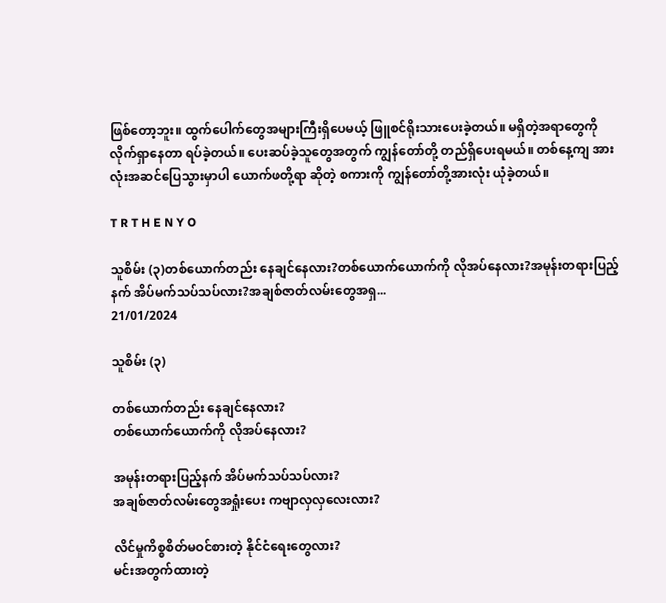ဖြစ်တော့ဘူး။ ထွက်ပေါက်တွေအများကြီးရှိပေမယ့် ဖြူစင်ရိုးသားပေးခဲ့တယ်။ မရှိတဲ့အရာတွေကို လိုက်ရှာနေတာ ရပ်ခဲ့တယ်။ ပေးဆပ်ခဲ့သူတွေအတွက် ကျွန်တော်တို့ တည်ရှိပေးရမယ်။ တစ်နေ့ကျ အားလုံးအဆင်ပြေသွားမှာပါ ယောက်ဖတို့ရာ ဆိုတဲ့ စကားကို ကျွန်တော်တို့အားလုံး ယုံခဲ့တယ်။

T R T H E N Y O

သူစိမ်း (၃)တစ်ယောက်တည်း နေချင်နေလား?တစ်ယောက်ယောက်ကို လိုအပ်နေလား?အမုန်းတရားပြည့်နက် အိပ်မက်သပ်သပ်လား?အချစ်ဇာတ်လမ်းတွေအရှ...
21/01/2024

သူစိမ်း (၃)

တစ်ယောက်တည်း နေချင်နေလား?
တစ်ယောက်ယောက်ကို လိုအပ်နေလား?

အမုန်းတရားပြည့်နက် အိပ်မက်သပ်သပ်လား?
အချစ်ဇာတ်လမ်းတွေအရှုံးပေး ကဗျာလှလှလေးလား?

လိင်မှုကိစ္စစိတ်မဝင်စားတဲ့ နိုင်ငံရေးတွေလား?
မင်းအတွက်ထားတဲ့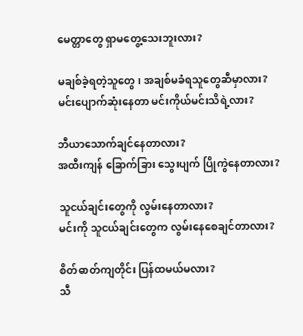မေတ္တာတွေ ရှာမတွေ့သေးဘူးလား?

မချစ်ခဲ့ရတဲ့သူတွေ၊ အချစ်မခံရသူတွေဆီမှာလား?
မင်းပျောက်ဆုံးနေတာ မင်းကိုယ်မင်းသိရဲ့လား?

ဘီယာသောက်ချင်နေတာလား?
အထီးကျန် ခြောက်ခြား သွေးပျက် ပြိုကွဲနေတာလား?

သူငယ်ချင်းတွေကို လွမ်းနေတာလား?
မင်းကို သူငယ်ချင်းတွေက လွမ်းနေစေချင်တာလား?

စိတ်ဓာတ်ကျတိုင်း ပြန်ထမယ်မလား?
သီ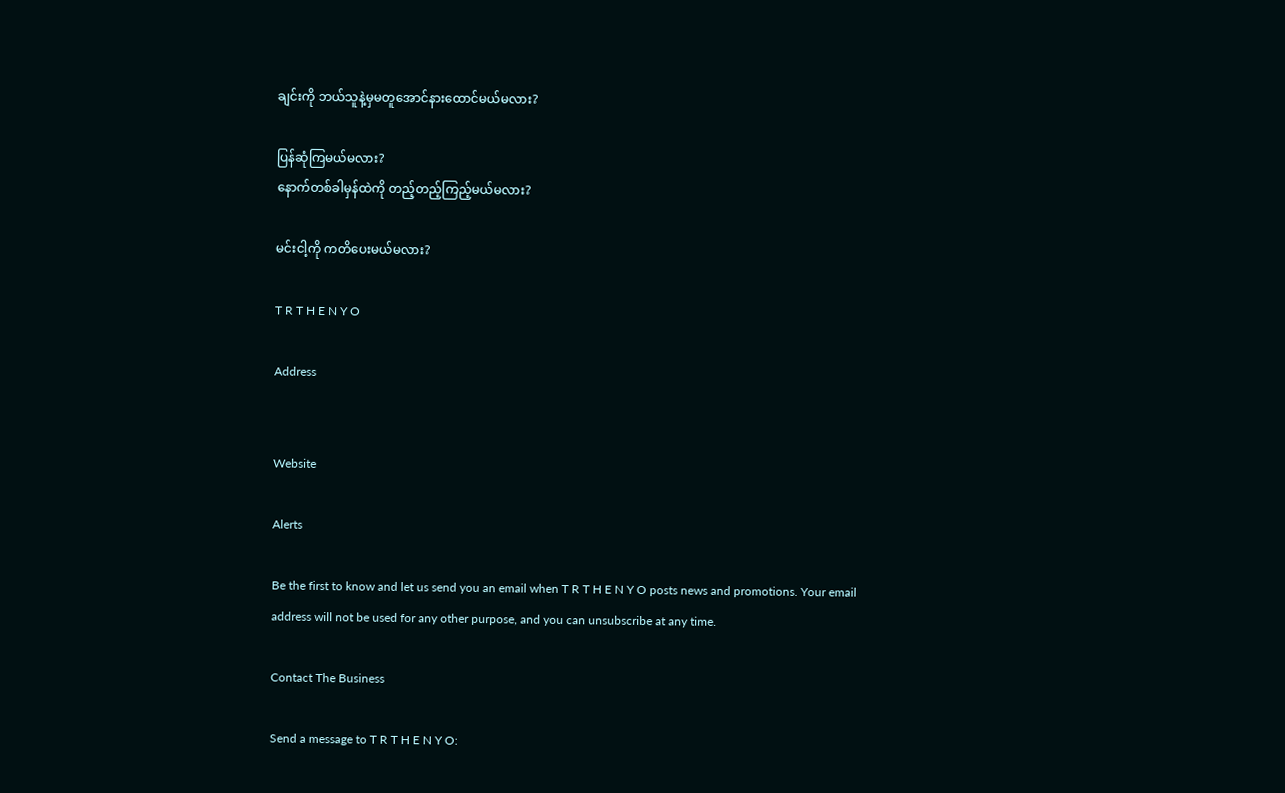ချင်းကို ဘယ်သူနဲ့မှမတူအောင်နားထောင်မယ်မလား?

ပြန်ဆုံကြမယ်မလား?
နောက်တစ်ခါမှန်ထဲကို တည့်တည့်ကြည့်မယ်မလား?

မင်းငါ့ကို ကတိပေးမယ်မလား?

T R T H E N Y O

Address


Website

Alerts

Be the first to know and let us send you an email when T R T H E N Y O posts news and promotions. Your email address will not be used for any other purpose, and you can unsubscribe at any time.

Contact The Business

Send a message to T R T H E N Y O: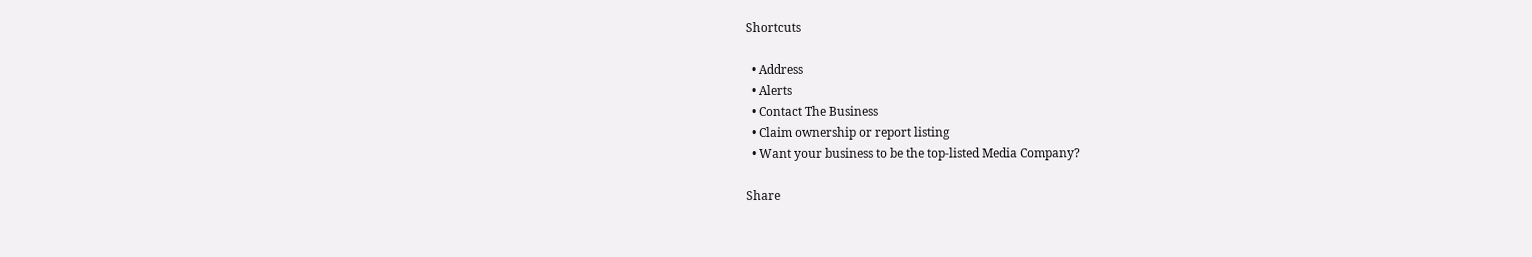Shortcuts

  • Address
  • Alerts
  • Contact The Business
  • Claim ownership or report listing
  • Want your business to be the top-listed Media Company?

Share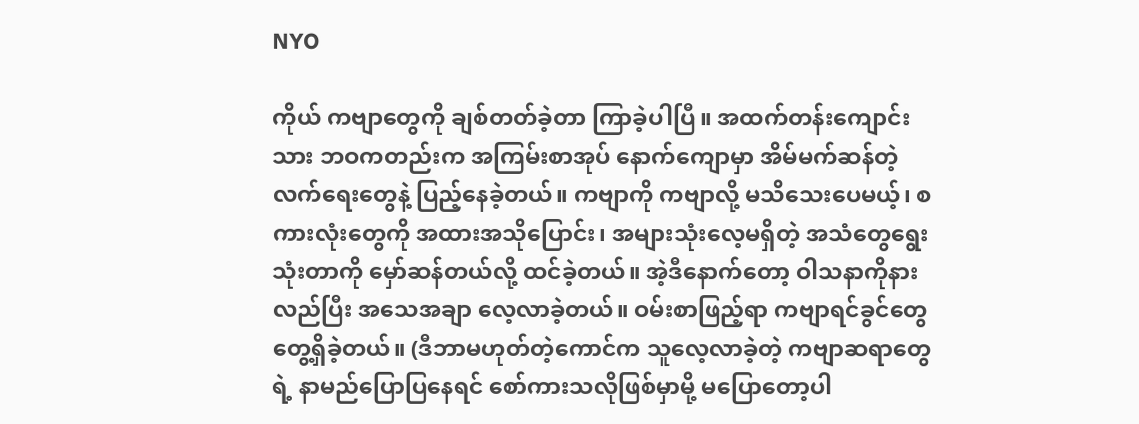NYO

ကိုယ် ကဗျာတွေကို ချစ်တတ်ခဲ့တာ ကြာခဲ့ပါပြီ။ အထက်တန်းကျောင်းသား ဘဝကတည်းက အကြမ်းစာအုပ် နောက်ကျောမှာ အိမ်မက်ဆန်တဲ့ လက်ရေးတွေနဲ့ ပြည့်နေခဲ့တယ်။ ကဗျာကို ကဗျာလို့ မသိသေးပေမယ့်၊ စကားလုံးတွေကို အထားအသိုပြောင်း၊ အများသုံးလေ့မရှိတဲ့ အသံတွေရွေးသုံးတာကို မှော်ဆန်တယ်လို့ ထင်ခဲ့တယ်။ အဲ့ဒီနောက်တော့ ဝါသနာကိုနားလည်ပြီး အသေအချာ လေ့လာခဲ့တယ်။ ဝမ်းစာဖြည့်ရာ ကဗျာရင်ခွင်တွေတွေ့ရှိခဲ့တယ်။ (ဒီဘာမဟုတ်တဲ့ကောင်က သူလေ့လာခဲ့တဲ့ ကဗျာဆရာတွေရဲ့ နာမည်ပြောပြနေရင် စော်ကားသလိုဖြစ်မှာမို့ မပြောတော့ပါ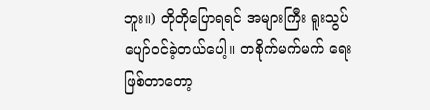ဘူး။) တိုတိုပြောရရင် အများကြီး ရူးသွပ်ပျော်ဝင်ခဲ့တယ်ပေါ့။ တစိုက်မက်မက် ရေးဖြစ်တာတော့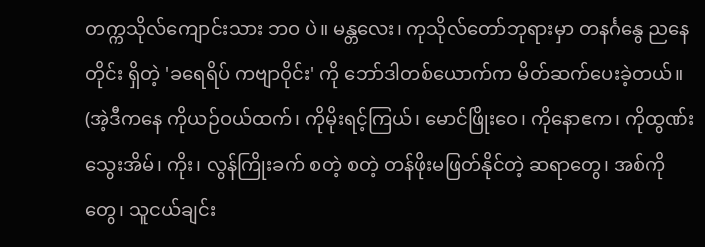တက္ကသိုလ်ကျောင်းသား ဘဝ ပဲ။ မန္တလေး၊ ကုသိုလ်တော်ဘုရားမှာ တနင်္ဂနွေ ညနေတိုင်း ရှိတဲ့ 'ခရေရိပ် ကဗျာဝိုင်း' ကို ဘော်ဒါတစ်ယောက်က မိတ်ဆက်ပေးခဲ့တယ်။ (အဲ့ဒီကနေ ကိုယဉ်ဝယ်ထက်၊ ကိုမိုးရင့်ကြယ်၊ မောင်ဖြိုးဝေ၊ ကိုနောဧက၊ ကိုထွဏ်းသွေးအိမ်၊ ကိုး၊ လွန်ကြိုးခက် စတဲ့ စတဲ့ တန်ဖိုးမဖြတ်နိုင်တဲ့ ဆရာတွေ၊ အစ်ကိုတွေ၊ သူငယ်ချင်း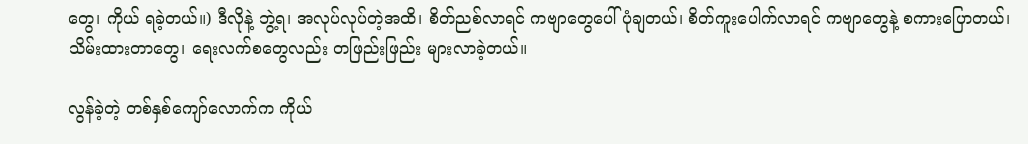တွေ၊ ကိုယ် ရခဲ့တယ်။) ဒီလိုနဲ့ ဘွဲ့ရ၊ အလုပ်လုပ်တဲ့အထိ၊ စိတ်ညစ်လာရင် ကဗျာတွေပေါ် ပုံချတယ်၊ စိတ်ကူးပေါက်လာရင် ကဗျာတွေနဲ့ စကားပြောတယ်၊ သိမ်းထားတာတွေ၊ ရေးလက်စတွေလည်း တဖြည်းဖြည်း များလာခဲ့တယ်။

လွန်ခဲ့တဲ့ တစ်နှစ်ကျော်လောက်က ကိုယ်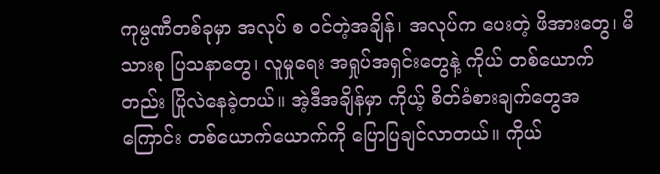ကုမ္ပဏီတစ်ခုမှာ အလုပ် စ ဝင်တဲ့အချိန်၊ အလုပ်က ပေးတဲ့ ဖိအားတွေ၊ မိသားစု ပြသနာတွေ၊ လူမှုရေး အရှုပ်အရှင်းတွေနဲ့ ကိုယ် တစ်ယောက်တည်း ပြိုလဲနေခဲ့တယ်။ အဲ့ဒီအချိန်မှာ ကိုယ့် စိတ်ခံစားချက်တွေအကြောင်း တစ်ယောက်ယောက်ကို ပြောပြချင်လာတယ်။ ကိုယ်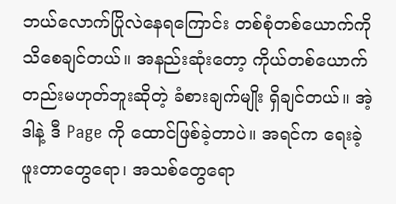ဘယ်လောက်ပြိုလဲနေရကြောင်း တစ်စုံတစ်ယောက်ကို သိစေချင်တယ်။ အနည်းဆုံးတော့ ကိုယ်တစ်ယောက်တည်းမဟုတ်ဘူးဆိုတဲ့ ခံစားချက်မျိုး ရှိချင်တယ်။ အဲ့ဒါနဲ့ ဒီ Page ကို ထောင်ဖြစ်ခဲ့တာပဲ။ အရင်က ရေးခဲ့ဖူးတာတွေရော၊ အသစ်တွေရော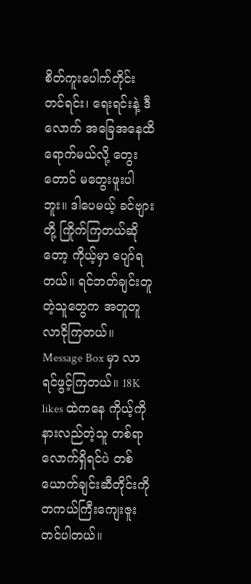စိတ်ကူးပေါက်တိုင်း တင်ရင်း၊ ရေးရင်းနဲ့ ဒီလောက် အခြေအနေထိရောက်မယ်လို့ တွေးတောင် မတွေးဖူးပါဘူး။ ဒါပေမယ့် ခင်ဗျားတို့ ကြိုက်ကြတယ်ဆိုတော့ ကိုယ့်မှာ ပျော်ရတယ်။ ရင်ဘတ်ချင်းတူတဲ့သူတွေက အတူတူလာငိုကြတယ်။ Message Box မှာ လာရင်ဖွင့်ကြတယ်။ 18K likes ထဲကနေ ကိုယ့်ကို နားလည်တဲ့သူ တစ်ရာလောက်ရှိရင်ပဲ တစ်ယောက်ချင်းဆီတိုင်းကို တကယ်ကြီးကျေးဇူးတင်ပါတယ်။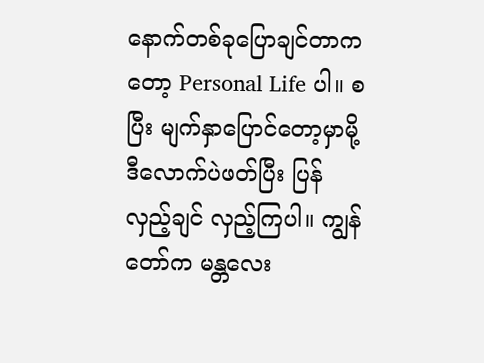နောက်တစ်ခုပြောချင်တာကတော့ Personal Life ပါ။ စပြီး မျက်နှာပြောင်တော့မှာမို့ ဒီလောက်ပဲဖတ်ပြီး ပြန်လှည့်ချင် လှည့်ကြပါ။ ကျွန်တော်က မန္တလေး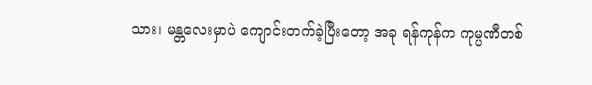သား၊ မန္တလေးမှာပဲ ကျောင်းတက်ခဲ့ပြီးတော့ အခု ရန်ကုန်က ကုမ္ပဏီတစ်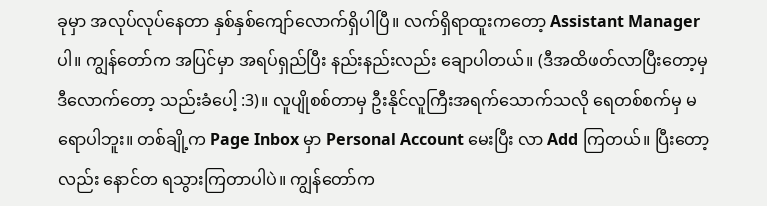ခုမှာ အလုပ်လုပ်နေတာ နှစ်နှစ်ကျော်လောက်ရှိပါပြီ။ လက်ရှိရာထူးကတော့ Assistant Manager ပါ။ ကျွန်တော်က အပြင်မှာ အရပ်ရှည်ပြီး နည်းနည်းလည်း ချောပါတယ်။ (ဒီအထိဖတ်လာပြီးတော့မှ ဒီလောက်တော့ သည်းခံပေါ့ :3)။ လူပျိုစစ်တာမှ ဦးနိုင်လူကြီးအရက်သောက်သလို ရေတစ်စက်မှ မရောပါဘူး။ တစ်ချို့က Page Inbox မှာ Personal Account မေးပြီး လာ Add ကြတယ်။ ပြီးတော့လည်း နောင်တ ရသွားကြတာပါပဲ။ ကျွန်တော်က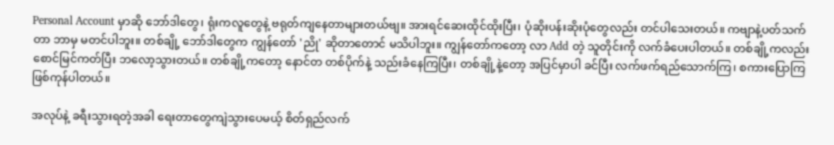Personal Account မှာဆို ဘော်ဒါတွေ၊ ရုံးကလူတွေနဲ့ ဗရုတ်ကျနေတာများတယ်ဗျ။ အားရင်ဆေးထိုင်ထိုးပြီး၊ ပုံဆိုးပန်းဆိုးပုံတွေလည်း တင်ပါသေးတယ်။ ကဗျာနဲ့ပတ်သက်တာ ဘာမှ မတင်ပါဘူး။ တစ်ချို့ ဘော်ဒါတွေက ကျွန်တော် 'ညို' ဆိုတာတောင် မသိပါဘူး။ ကျွန်တော်ကတော့ လာ Add တဲ့ သူတိုင်းကို လက်ခံပေးပါတယ်။ တစ်ချို့ကလည်း စောင်မြင်ကတ်ပြီး ဘလော့သွားတယ်။ တစ်ချို့ကတော့ နောင်တ တစ်ပိုက်နဲ့ သည်းခံနေကြပြီး၊ တစ်ချို့နဲ့တော့ အပြင်မှာပါ ခင်ပြီး လက်ဖက်ရည်သောက်ကြ၊ စကားပြောကြဖြစ်ကုန်ပါတယ်။

အလုပ်နဲ့ ခရီးသွားရတဲ့အခါ ရေးတာတွေကျဲသွားပေမယ့် စိတ်ရှည်လက်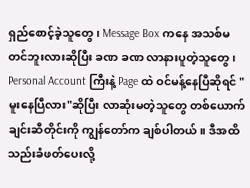ရှည်စောင့်ခဲ့သူတွေ၊ Message Box ကနေ အသစ်မတင်ဘူးလားဆိုပြီး ခဏ ခဏ လာနားပူတဲ့သူတွေ၊ Personal Account ကြီးနဲ့ Page ထဲ ဝင်မန့်နေပြီဆိုရင် "မူးနေပြီလား"ဆိုပြီး လာဆုံးမတဲ့သူတွေ တစ်ယောက်ချင်းဆီတိုင်းကို ကျွန်တော်က ချစ်ပါတယ်။ ဒီအထိ သည်းခံဖတ်ပေးလို့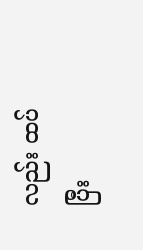လည်း ထပ်ပြီး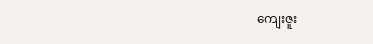ကျေးဇူး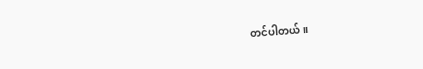တင်ပါတယ်။